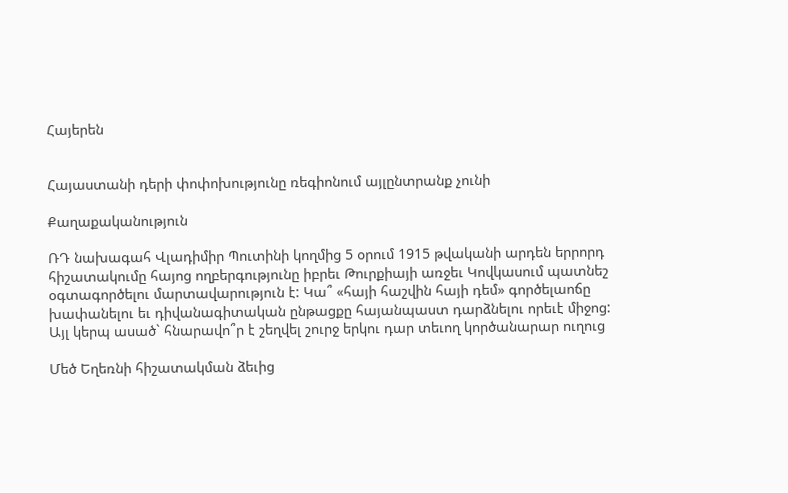Հայերեն


Հայաստանի դերի փոփոխությունը ռեգիոնում այլընտրանք չունի

Քաղաքականություն

ՌԴ նախագահ Վլադիմիր Պուտինի կողմից 5 օրում 1915 թվականի արդեն երրորդ հիշատակումը հայոց ողբերգությունը իբրեւ Թուրքիայի առջեւ Կովկասում պատնեշ օգտագործելու մարտավարություն է: Կա՞ «հայի հաշվին հայի դեմ» գործելաոճը խափանելու եւ դիվանագիտական ընթացքը հայանպաստ դարձնելու որեւէ միջոց: Այլ կերպ ասած` հնարավո՞ր է շեղվել շուրջ երկու դար տեւող կործանարար ուղուց

Մեծ Եղեռնի հիշատակման ձեւից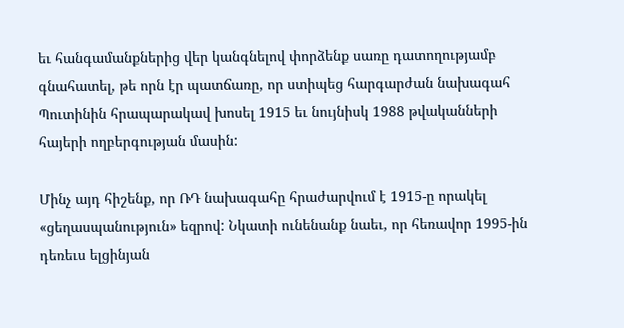եւ հանգամանքներից վեր կանգնելով փորձենք սառը դատողությամբ գնահատել, թե որն էր պատճառը, որ ստիպեց հարգարժան նախագահ Պուտինին հրապարակավ խոսել 1915 եւ նույնիսկ 1988 թվականների հայերի ողբերգության մասին:

Մինչ այդ հիշենք, որ ՌԴ նախագահը հրաժարվում է 1915-ը որակել «ցեղասպանություն» եզրով: Նկատի ունենանք նաեւ, որ հեռավոր 1995-ին դեռեւս ելցինյան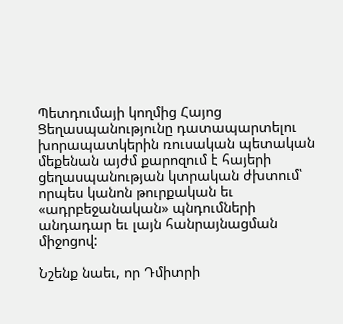Պետդումայի կողմից Հայոց Ցեղասպանությունը դատապարտելու խորապատկերին ռուսական պետական մեքենան այժմ քարոզում է հայերի ցեղասպանության կտրական ժխտում՝ որպես կանոն թուրքական եւ «ադրբեջանական» պնդումների անդադար եւ լայն հանրայնացման միջոցով:

Նշենք նաեւ, որ Դմիտրի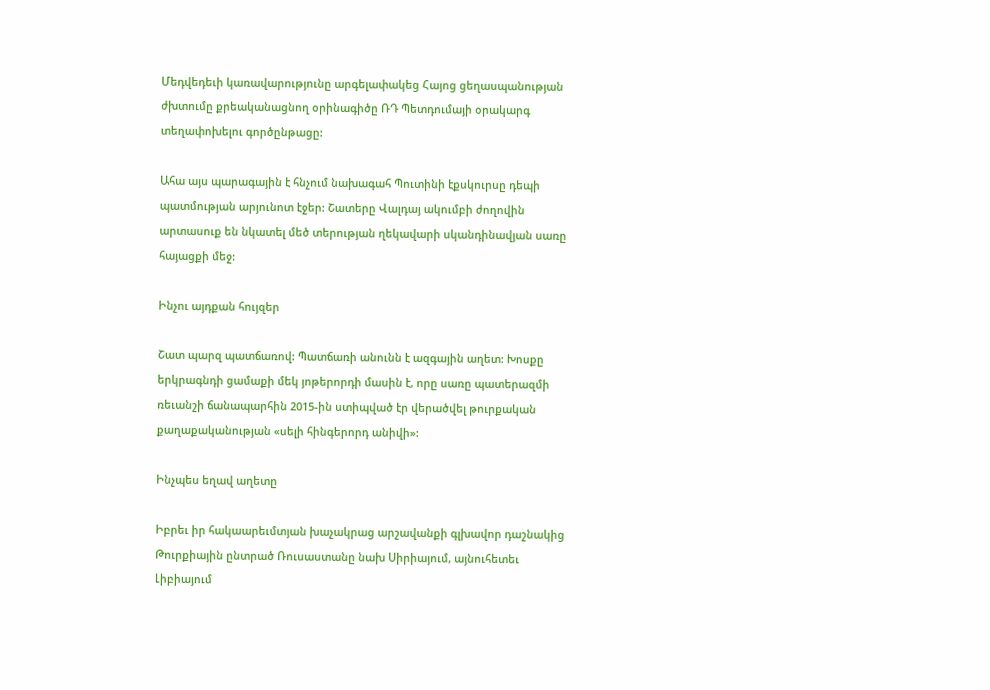Մեդվեդեւի կառավարությունը արգելափակեց Հայոց ցեղասպանության ժխտումը քրեականացնող օրինագիծը ՌԴ Պետդումայի օրակարգ տեղափոխելու գործընթացը:

Ահա այս պարագային է հնչում նախագահ Պուտինի էքսկուրսը դեպի պատմության արյունոտ էջեր: Շատերը Վալդայ ակումբի ժողովին արտասուք են նկատել մեծ տերության ղեկավարի սկանդինավյան սառը հայացքի մեջ:

Ինչու այդքան հույզեր

Շատ պարզ պատճառով: Պատճառի անունն է ազգային աղետ: Խոսքը երկրագնդի ցամաքի մեկ յոթերորդի մասին է, որը սառը պատերազմի ռեւանշի ճանապարհին 2015-ին ստիպված էր վերածվել թուրքական քաղաքականության «սելի հինգերորդ անիվի»:

Ինչպես եղավ աղետը

Իբրեւ իր հակաարեւմտյան խաչակրաց արշավանքի գլխավոր դաշնակից Թուրքիային ընտրած Ռուսաստանը նախ Սիրիայում, այնուհետեւ Լիբիայում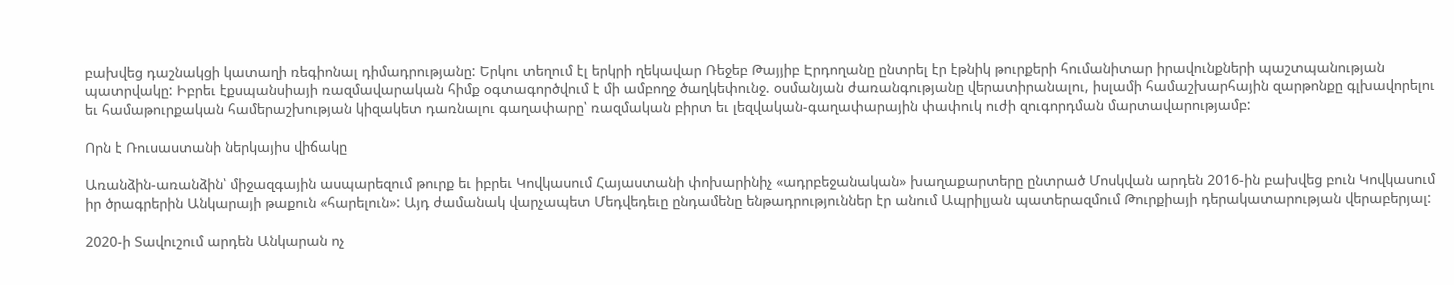բախվեց դաշնակցի կատաղի ռեգիոնալ դիմադրությանը: Երկու տեղում էլ երկրի ղեկավար Ռեջեբ Թայյիբ Էրդողանը ընտրել էր էթնիկ թուրքերի հումանիտար իրավունքների պաշտպանության պատրվակը: Իբրեւ էքսպանսիայի ռազմավարական հիմք օգտագործվում է մի ամբողջ ծաղկեփունջ. օսմանյան ժառանգությանը վերատիրանալու, իսլամի համաշխարհային զարթոնքը գլխավորելու եւ համաթուրքական համերաշխության կիզակետ դառնալու գաղափարը՝ ռազմական բիրտ եւ լեզվական-գաղափարային փափուկ ուժի զուգորդման մարտավարությամբ:

Որն է Ռուսաստանի ներկայիս վիճակը

Առանձին-առանձին՝ միջազգային ասպարեզում թուրք եւ իբրեւ Կովկասում Հայաստանի փոխարինիչ «ադրբեջանական» խաղաքարտերը ընտրած Մոսկվան արդեն 2016-ին բախվեց բուն Կովկասում իր ծրագրերին Անկարայի թաքուն «հարելուն»: Այդ ժամանակ վարչապետ Մեդվեդեւը ընդամենը ենթադրություններ էր անում Ապրիլյան պատերազմում Թուրքիայի դերակատարության վերաբերյալ:

2020-ի Տավուշում արդեն Անկարան ոչ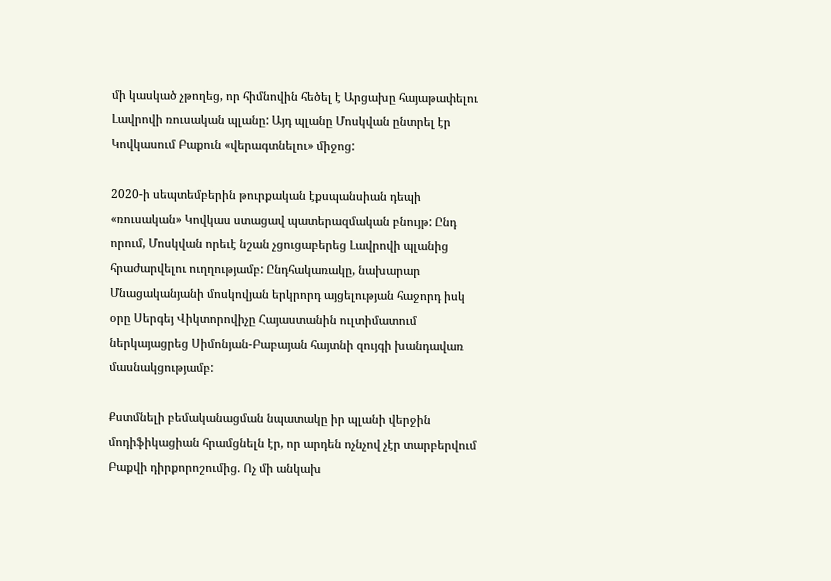մի կասկած չթողեց, որ հիմնովին հեծել է Արցախը հայաթափելու Լավրովի ռուսական պլանը: Այդ պլանը Մոսկվան ընտրել էր Կովկասում Բաքուն «վերագտնելու» միջոց:

2020-ի սեպտեմբերին թուրքական էքսպանսիան դեպի «ռուսական» Կովկաս ստացավ պատերազմական բնույթ: Ընդ որում, Մոսկվան որեւէ նշան չցուցաբերեց Լավրովի պլանից հրաժարվելու ուղղությամբ: Ընդհակառակը, նախարար Մնացականյանի մոսկովյան երկրորդ այցելության հաջորդ իսկ օրը Սերգեյ Վիկտորովիչը Հայաստանին ուլտիմատում ներկայացրեց Սիմոնյան-Բաբայան հայտնի զույգի խանդավառ մասնակցությամբ:

Քստմնելի բեմականացման նպատակը իր պլանի վերջին մոդիֆիկացիան հրամցնելն էր, որ արդեն ոչնչով չէր տարբերվում Բաքվի դիրքորոշումից. Ոչ մի անկախ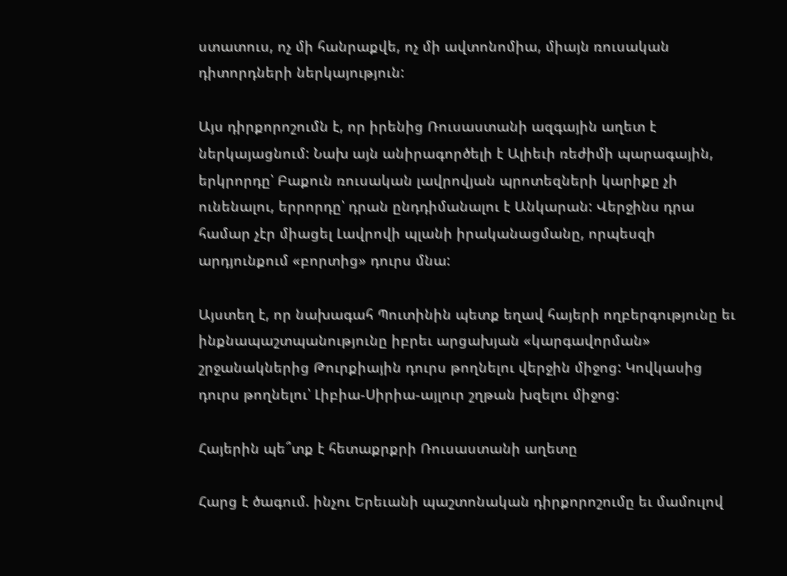ստատուս, ոչ մի հանրաքվե, ոչ մի ավտոնոմիա, միայն ռուսական դիտորդների ներկայություն:

Այս դիրքորոշումն է, որ իրենից Ռուսաստանի ազգային աղետ է ներկայացնում: Նախ այն անիրագործելի է Ալիեւի ռեժիմի պարագային, երկրորդը՝ Բաքուն ռուսական լավրովյան պրոտեզների կարիքը չի ունենալու, երրորդը՝ դրան ընդդիմանալու է Անկարան: Վերջինս դրա համար չէր միացել Լավրովի պլանի իրականացմանը, որպեսզի արդյունքում «բորտից» դուրս մնա:

Այստեղ է, որ նախագահ Պուտինին պետք եղավ հայերի ողբերգությունը եւ ինքնապաշտպանությունը իբրեւ արցախյան «կարգավորման» շրջանակներից Թուրքիային դուրս թողնելու վերջին միջոց: Կովկասից դուրս թողնելու՝ Լիբիա-Սիրիա-այլուր շղթան խզելու միջոց:

Հայերին պե՞տք է հետաքրքրի Ռուսաստանի աղետը

Հարց է ծագում. ինչու Երեւանի պաշտոնական դիրքորոշումը եւ մամուլով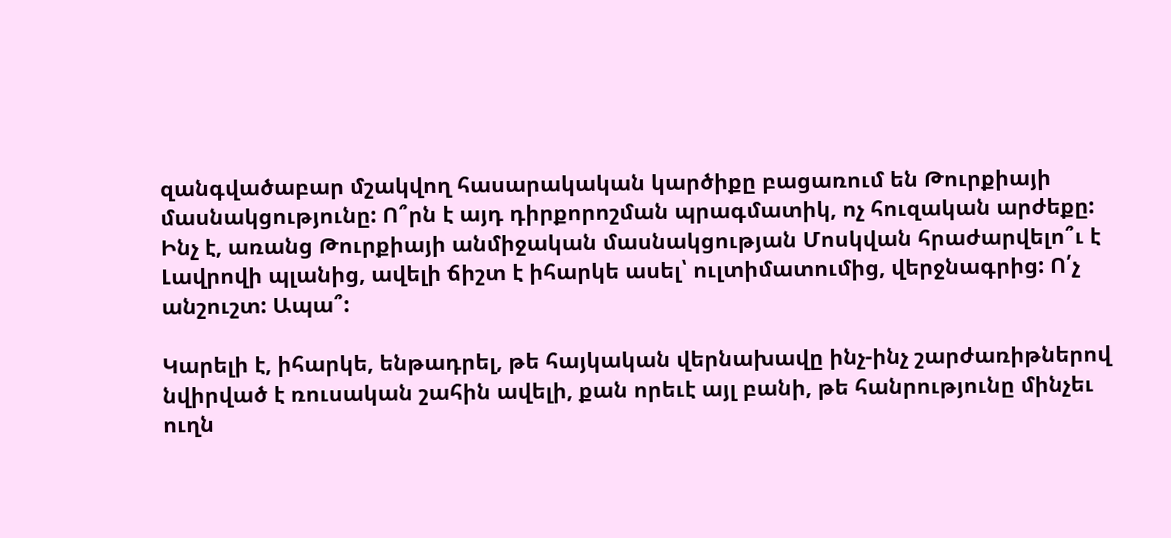զանգվածաբար մշակվող հասարակական կարծիքը բացառում են Թուրքիայի մասնակցությունը: Ո՞րն է այդ դիրքորոշման պրագմատիկ, ոչ հուզական արժեքը: Ինչ է, առանց Թուրքիայի անմիջական մասնակցության Մոսկվան հրաժարվելո՞ւ է Լավրովի պլանից, ավելի ճիշտ է իհարկե ասել՝ ուլտիմատումից, վերջնագրից: Ո՛չ անշուշտ: Ապա՞:

Կարելի է, իհարկե, ենթադրել, թե հայկական վերնախավը ինչ-ինչ շարժառիթներով նվիրված է ռուսական շահին ավելի, քան որեւէ այլ բանի, թե հանրությունը մինչեւ ուղն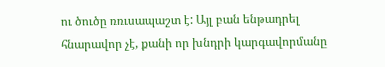ու ծուծը ռռւսապաշտ է: Այլ բան ենթադրել հնարավոր չէ, քանի որ խնդրի կարգավորմանը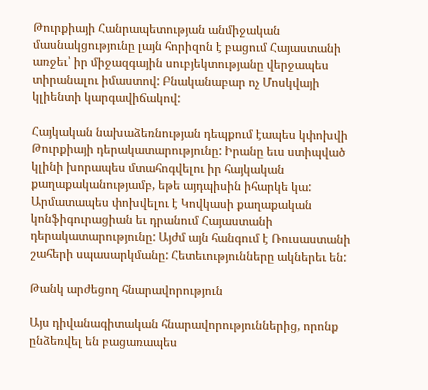Թուրքիայի Հանրապետության անմիջական մասնակցությունը լայն հորիզոն է բացում Հայաստանի առջեւ՝ իր միջազգային սուբյեկտությանը վերջապես տիրանալու իմաստով: Բնականաբար ոչ Մոսկվայի կլիենտի կարգավիճակով:

Հայկական նախաձեռնության դեպքում էապես կփոխվի Թուրքիայի դերակատարությունը: Իրանը եւս ստիպված կլինի խորապես մտահոգվելու իր հայկական քաղաքականությամբ, եթե այդպիսին իհարկե կա: Արմատապես փոխվելու է Կովկասի քաղաքական կոնֆիգուրացիան եւ դրանում Հայաստանի դերակատարությունը: Այժմ այն հանգում է Ռուսաստանի շահերի սպասարկմանը: Հետեւությունները ակներեւ են:

Թանկ արժեցող հնարավորություն

Այս դիվանագիտական հնարավորություններից, որոնք ընձեռվել են բացառապես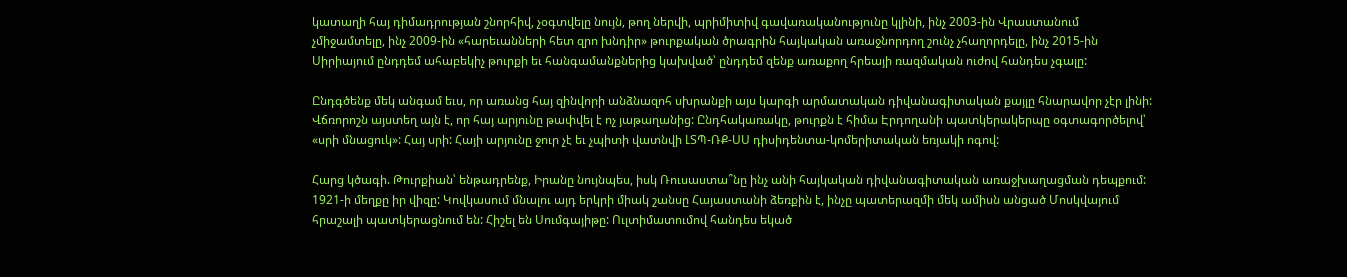կատաղի հայ դիմադրության շնորհիվ, չօգտվելը նույն, թող ներվի, պրիմիտիվ գավառականությունը կլինի, ինչ 2003-ին Վրաստանում չմիջամտելը, ինչ 2009-ին «հարեւանների հետ զրո խնդիր» թուրքական ծրագրին հայկական առաջնորդող շունչ չհաղորդելը, ինչ 2015-ին Սիրիայում ընդդեմ ահաբեկիչ թուրքի եւ հանգամանքներից կախված՝ ընդդեմ զենք առաքող հրեայի ռազմական ուժով հանդես չգալը:

Ընդգծենք մեկ անգամ եւս, որ առանց հայ զինվորի անձնազոհ սխրանքի այս կարգի արմատական դիվանագիտական քայլը հնարավոր չէր լինի: Վճռորոշն այստեղ այն է, որ հայ արյունը թափվել է ոչ յաթաղանից: Ընդհակառակը, թուրքն է հիմա Էրդողանի պատկերակերպը օգտագործելով՝ «սրի մնացուկ»: Հայ սրի: Հայի արյունը ջուր չէ եւ չպիտի վատնվի ԼՏՊ-ՌՔ-ՍՍ դիսիդենտա-կոմերիտական եռյակի ոգով:

Հարց կծագի. Թուրքիան՝ ենթադրենք, Իրանը նույնպես, իսկ Ռուսաստա՞նը ինչ անի հայկական դիվանագիտական առաջխաղացման դեպքում: 1921-ի մեղքը իր վիզը: Կովկասում մնալու այդ երկրի միակ շանսը Հայաստանի ձեռքին է, ինչը պատերազմի մեկ ամիսն անցած Մոսկվայում հրաշալի պատկերացնում են: Հիշել են Սումգայիթը: Ուլտիմատումով հանդես եկած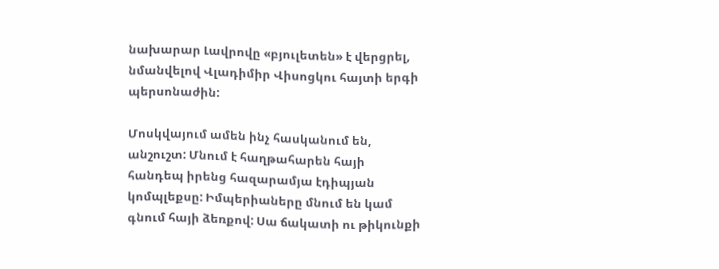նախարար Լավրովը «բյուլետեն» է վերցրել, նմանվելով Վլադիմիր Վիսոցկու հայտի երգի պերսոնաժին:

Մոսկվայում ամեն ինչ հասկանում են, անշուշտ: Մնում է հաղթահարեն հայի հանդեպ իրենց հազարամյա էդիպյան կոմպլեքսը: Իմպերիաները մնում են կամ գնում հայի ձեռքով: Սա ճակատի ու թիկունքի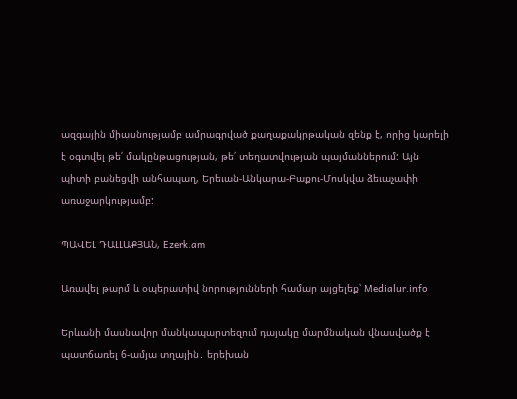ազգային միասնությամբ ամրագրված քաղաքակրթական զենք է, որից կարելի է օգտվել թե՛ մակընթացության, թե՛ տեղատվության պայմաններում: Այն պիտի բանեցվի անհապաղ, Երեւան-Անկարա-Բաքու-Մոսկվա ձեւաչափի առաջարկությամբ:

ՊԱՎԵԼ ԴԱԼԼԱՔՅԱՆ, Ezerk.am

Առավել թարմ և օպերատիվ նորությունների համար այցելեք՝ Medialur.info

Երևանի մասնավոր մանկապարտեզում դայակը մարմնական վնասվածք է պատճառել 6-ամյա տղային․ երեխան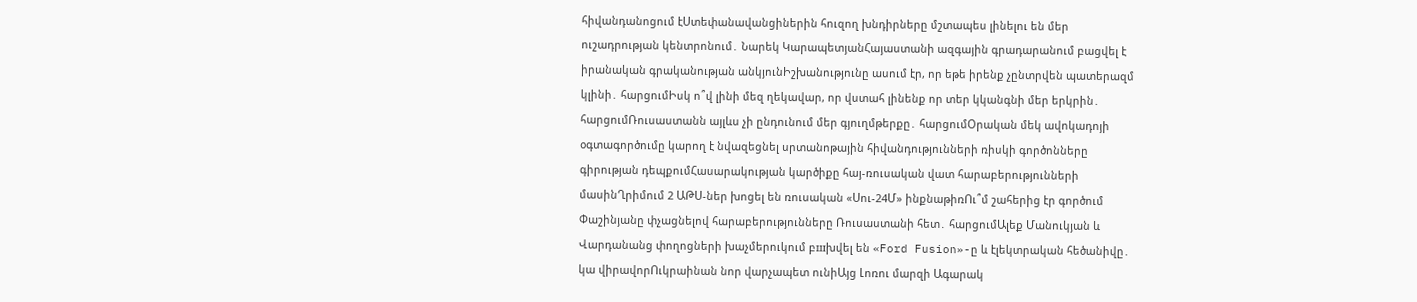հիվանդանոցում էՍտեփանավանցիներին հուզող խնդիրները մշտապես լինելու են մեր ուշադրության կենտրոնում․ Նարեկ ԿարապետյանՀայաստանի ազգային գրադարանում բացվել է իրանական գրականության անկյունԻշխանությունը ասում էր, որ եթե իրենք չընտրվեն պատերազմ կլինի․ հարցումԻսկ ո՞վ լինի մեզ ղեկավար, որ վստահ լինենք որ տեր կկանգնի մեր երկրին․ հարցումՌուսաստանն այլևս չի ընդունում մեր գյուղմթերքը․ հարցումՕրական մեկ ավոկադոյի օգտագործումը կարող է նվազեցնել սրտանոթային հիվանդությունների ռիսկի գործոնները գիրության դեպքումՀասարակության կարծիքը հայ-ռուսական վատ հարաբերությունների մասինՂրիմում 2 ԱԹՍ-ներ խոցել են ռուսական «Սու-24Մ» ինքնաթիռՈւ՞մ շահերից էր գործում Փաշինյանը փչացնելով հարաբերությունները Ռուսաստանի հետ․ հարցումԱլեք Մանուկյան և Վարդանանց փողոցների խաչմերուկում բшխվել են «Ford Fusion»-ը և էլեկտրական հեծանիվը․ կա վիրավորՈւկրաինան նոր վարչապետ ունիԱյց Լոռու մարզի Ագարակ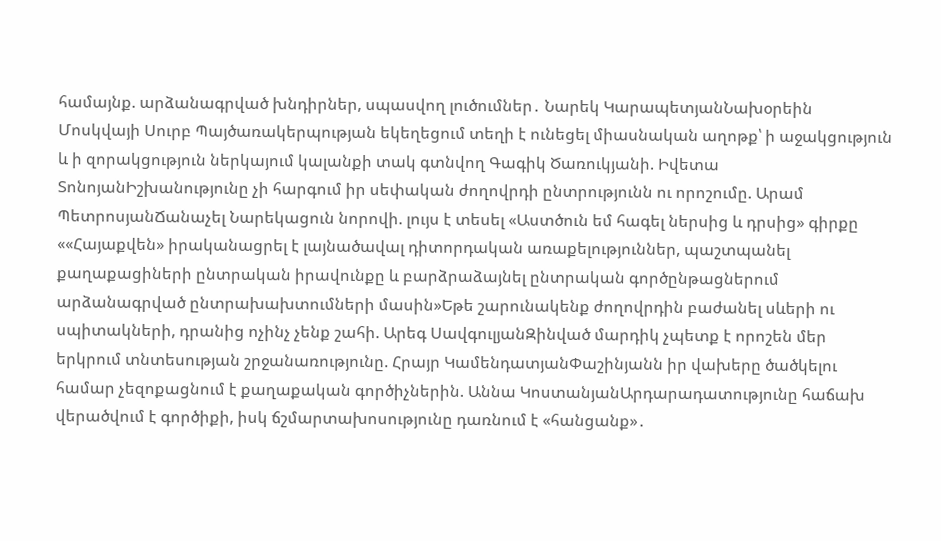համայնք. արձանագրված խնդիրներ, սպասվող լուծումներ․ Նարեկ ԿարապետյանՆախօրեին Մոսկվայի Սուրբ Պայծառակերպության եկեղեցում տեղի է ունեցել միասնական աղոթք՝ ի աջակցություն և ի զորակցություն ներկայում կալանքի տակ գտնվող Գագիկ Ծառուկյանի. Իվետա ՏոնոյանԻշխանությունը չի հարգում իր սեփական ժողովրդի ընտրությունն ու որոշումը. Արամ ՊետրոսյանՃանաչել Նարեկացուն նորովի. լույս է տեսել «Աստծուն եմ հագել ներսից և դրսից» գիրքը ««Հայաքվեն» իրականացրել է լայնածավալ դիտորդական առաքելություններ, պաշտպանել քաղաքացիների ընտրական իրավունքը և բարձրաձայնել ընտրական գործընթացներում արձանագրված ընտրախախտումների մասին»Եթե շարունակենք ժողովրդին բաժանել սևերի ու սպիտակների, դրանից ոչինչ չենք շահի. Արեգ ՍավգուլյանԶինված մարդիկ չպետք է որոշեն մեր երկրում տնտեսության շրջանառությունը. Հրայր ԿամենդատյանՓաշինյանն իր վախերը ծածկելու համար չեզոքացնում է քաղաքական գործիչներին. Աննա ԿոստանյանԱրդարադատությունը հաճախ վերածվում է գործիքի, իսկ ճշմարտախոսությունը դառնում է «հանցանք»․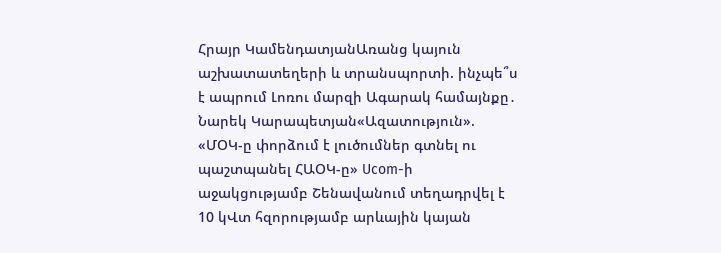Հրայր ԿամենդատյանԱռանց կայուն աշխատատեղերի և տրանսպորտի. ինչպե՞ս է ապրում Լոռու մարզի Ագարակ համայնքը․ Նարեկ Կարապետյան«Ազատություն». «ՄՕԿ-ը փորձում է լուծումներ գտնել ու պաշտպանել ՀԱՕԿ-ը» Ucom-ի աջակցությամբ Շենավանում տեղադրվել է 10 կՎտ հզորությամբ արևային կայան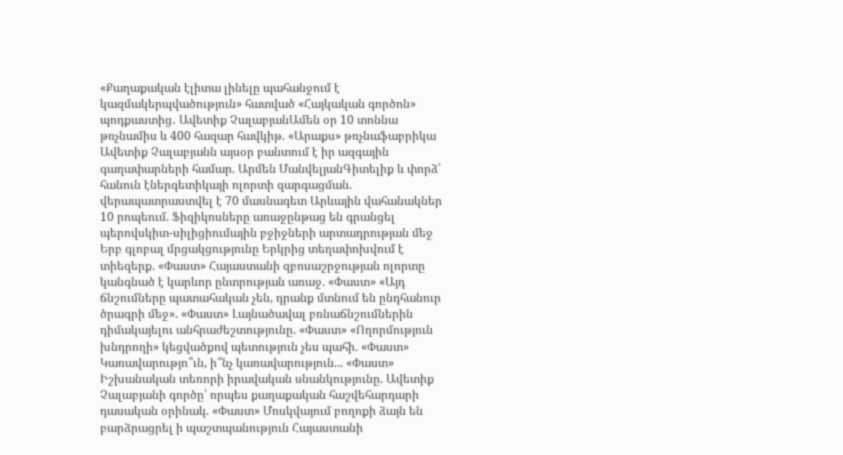«Քաղաքական էլիտա լինելը պահանջում է կազմակերպվածություն» հատված «Հայկական գործոն» պոդքաստից․ Ավետիք ՉալաբյանԱմեն օր 10 տոննա թռչնամիս և 400 հազար հավկիթ. «Արաքս» թռչնաֆաբրիկա Ավետիք Չալաբյանն այսօր բանտում է իր ազգային գաղափարների համար. Արմեն ՄանվելյանԳիտելիք և փորձ՝ հանուն էներգետիկայի ոլորտի զարգացման. վերապատրաստվել է 70 մասնագետ Արևային վահանակներ 10 րոպեում. Ֆիզիկոսները առաջընթաց են գրանցել պերովսկիտ-սիլիցիումային բջիջների արտադրության մեջ Երբ գլոբալ մրցակցությունը Երկրից տեղափոխվում է տիեզերք. «Փաստ» Հայաստանի զբոսաշրջության ոլորտը կանգնած է կարևոր ընտրության առաջ. «Փաստ» «Այդ ճնշումները պատահական չեն, դրանք մտնում են ընդհանուր ծրագրի մեջ». «Փաստ» Լայնածավալ բռնաճնշումներին դիմակայելու անհրաժեշտությունը. «Փաստ» «Ողորմություն խնդրողի» կեցվածքով պետություն չես պահի. «Փաստ» Կառավարությո՞ւն, ի՞նչ կառավարություն... «Փաստ» Իշխանական տեռորի իրավական սնանկությունը. Ավետիք Չալաբյանի գործը՝ որպես քաղաքական հաշվեհարդարի դասական օրինակ. «Փաստ» Մոսկվայում բողոքի ձայն են բարձրացրել ի պաշտպանություն Հայաստանի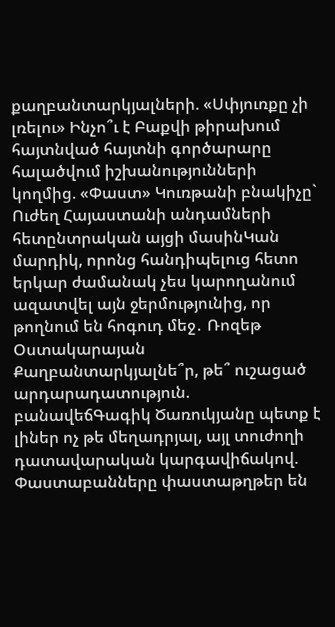քաղբանտարկյալների. «Սփյուռքը չի լռելու» Ինչո՞ւ է Բաքվի թիրախում հայտնված հայտնի գործարարը հալածվում իշխանությունների կողմից. «Փաստ» Կուռթանի բնակիչը` Ուժեղ Հայաստանի անդամների հետընտրական այցի մասինԿան մարդիկ, որոնց հանդիպելուց հետո երկար ժամանակ չես կարողանում ազատվել այն ջերմությունից, որ թողնում են հոգուդ մեջ․ Ռոզեթ Օստակարայան Քաղբանտարկյալնե՞ր, թե՞ ուշացած արդարադատություն. բանավեճԳագիկ Ծառուկյանը պետք է լիներ ոչ թե մեղադրյալ, այլ տուժողի դատավարական կարգավիճակով. Փաստաբանները փաստաթղթեր են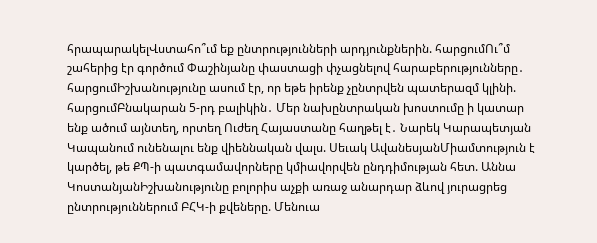հրապարակելՎստահո՞ւմ եք ընտրությունների արդյունքներին. հարցումՈւ՞մ շահերից էր գործում Փաշինյանը փաստացի փչացնելով հարաբերությունները․ հարցումԻշխանությունը ասում էր, որ եթե իրենք չընտրվեն պատերազմ կլինի. հարցումԲնակարան 5-րդ բալիկին․ Մեր նախընտրական խոստումը ի կատար ենք ածում այնտեղ, որտեղ Ուժեղ Հայաստանը հաղթել է․ Նարեկ Կարապետյան Կապանում ունենալու ենք վիեննական վալս. Սեւակ ԱվանեսյանՄիամտություն է կարծել, թե ՔՊ-ի պատգամավորները կմիավորվեն ընդդիմության հետ. Աննա ԿոստանյանԻշխանությունը բոլորիս աչքի առաջ անարդար ձևով յուրացրեց ընտրություններում ԲՀԿ-ի քվեները. Մենուա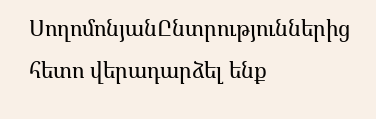ՍողոմոնյանԸնտրություններից հետո վերադարձել ենք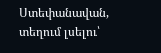Ստեփանավան, տեղում լսելու՝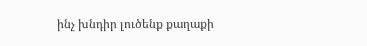ինչ խնդիր լուծենք քաղաքի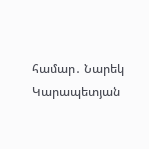համար․ Նարեկ Կարապետյան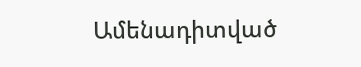Ամենադիտված